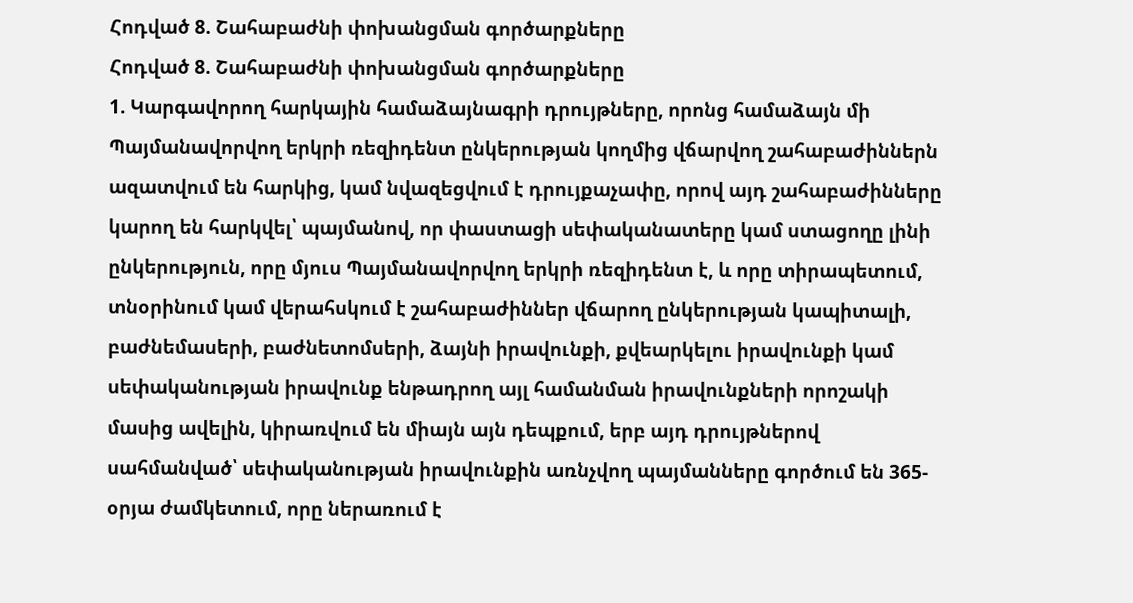Հոդված 8. Շահաբաժնի փոխանցման գործարքները
Հոդված 8. Շահաբաժնի փոխանցման գործարքները
1. Կարգավորող հարկային համաձայնագրի դրույթները, որոնց համաձայն մի Պայմանավորվող երկրի ռեզիդենտ ընկերության կողմից վճարվող շահաբաժիններն ազատվում են հարկից, կամ նվազեցվում է դրույքաչափը, որով այդ շահաբաժինները կարող են հարկվել՝ պայմանով, որ փաստացի սեփականատերը կամ ստացողը լինի ընկերություն, որը մյուս Պայմանավորվող երկրի ռեզիդենտ է, և որը տիրապետում, տնօրինում կամ վերահսկում է շահաբաժիններ վճարող ընկերության կապիտալի, բաժնեմասերի, բաժնետոմսերի, ձայնի իրավունքի, քվեարկելու իրավունքի կամ սեփականության իրավունք ենթադրող այլ համանման իրավունքների որոշակի մասից ավելին, կիրառվում են միայն այն դեպքում, երբ այդ դրույթներով սահմանված՝ սեփականության իրավունքին առնչվող պայմանները գործում են 365-օրյա ժամկետում, որը ներառում է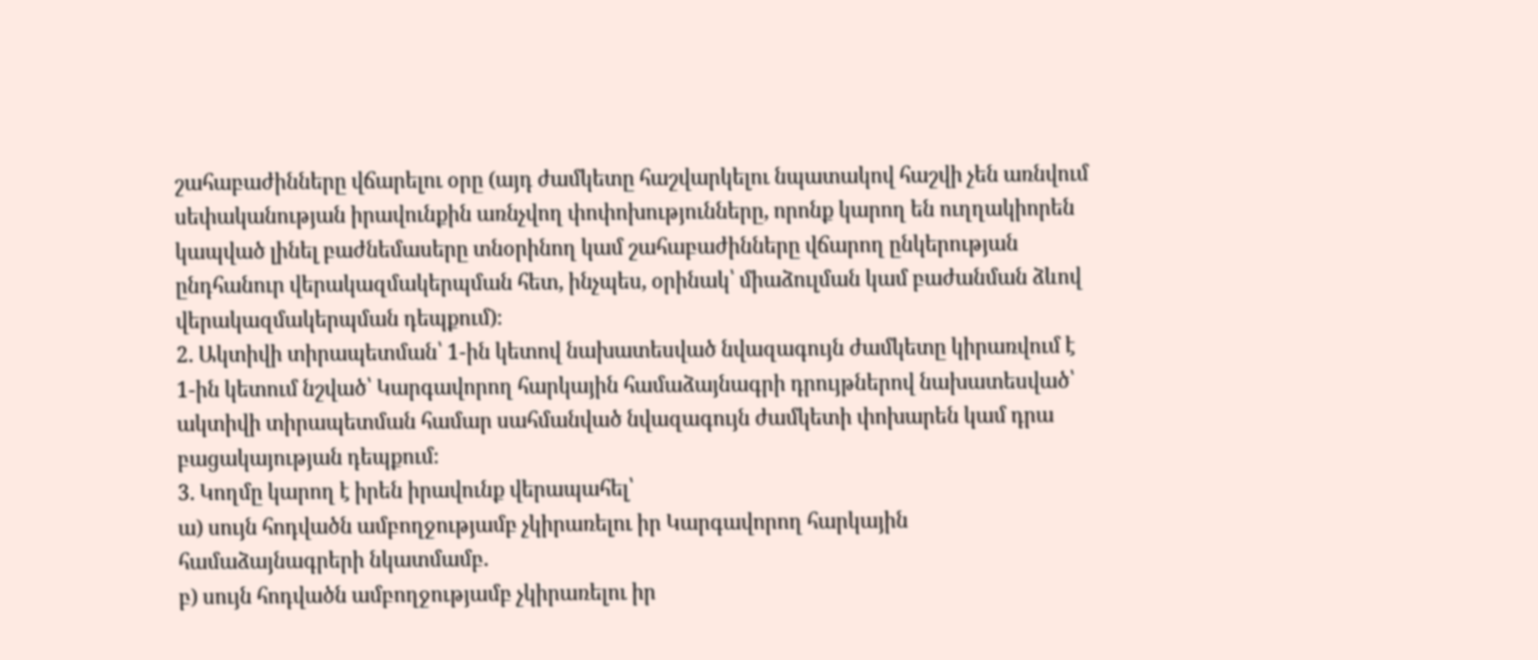շահաբաժինները վճարելու օրը (այդ ժամկետը հաշվարկելու նպատակով հաշվի չեն առնվում սեփականության իրավունքին առնչվող փոփոխությունները, որոնք կարող են ուղղակիորեն կապված լինել բաժնեմասերը տնօրինող կամ շահաբաժինները վճարող ընկերության ընդհանուր վերակազմակերպման հետ, ինչպես, օրինակ՝ միաձուլման կամ բաժանման ձևով վերակազմակերպման դեպքում)։
2. Ակտիվի տիրապետման՝ 1-ին կետով նախատեսված նվազագույն ժամկետը կիրառվում է 1-ին կետում նշված՝ Կարգավորող հարկային համաձայնագրի դրույթներով նախատեսված՝ ակտիվի տիրապետման համար սահմանված նվազագույն ժամկետի փոխարեն կամ դրա բացակայության դեպքում։
3. Կողմը կարող է իրեն իրավունք վերապահել՝
ա) սույն հոդվածն ամբողջությամբ չկիրառելու իր Կարգավորող հարկային համաձայնագրերի նկատմամբ.
բ) սույն հոդվածն ամբողջությամբ չկիրառելու իր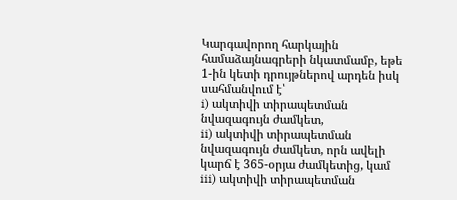Կարգավորող հարկային համաձայնագրերի նկատմամբ, եթե 1-ին կետի դրույթներով արդեն իսկ սահմանվում է՝
i) ակտիվի տիրապետման նվազագույն ժամկետ,
ii) ակտիվի տիրապետման նվազագույն ժամկետ, որն ավելի կարճ է 365-օրյա ժամկետից, կամ
iii) ակտիվի տիրապետման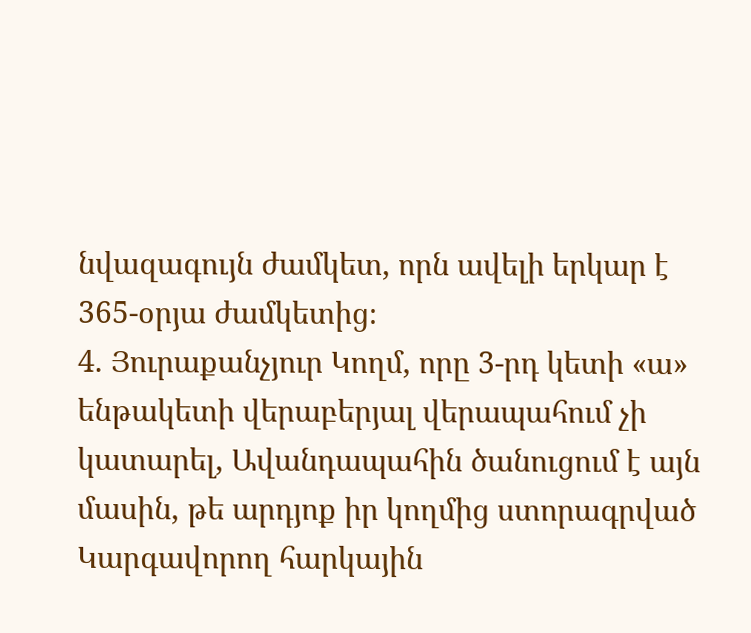նվազագույն ժամկետ, որն ավելի երկար է 365-օրյա ժամկետից։
4. Յուրաքանչյուր Կողմ, որը 3-րդ կետի «ա» ենթակետի վերաբերյալ վերապահում չի կատարել, Ավանդապահին ծանուցում է այն մասին, թե արդյոք իր կողմից ստորագրված Կարգավորող հարկային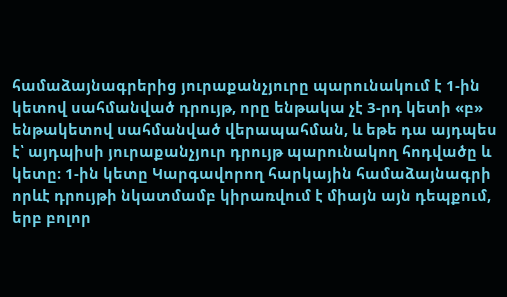համաձայնագրերից յուրաքանչյուրը պարունակում է 1-ին կետով սահմանված դրույթ, որը ենթակա չէ 3-րդ կետի «բ» ենթակետով սահմանված վերապահման, և եթե դա այդպես է՝ այդպիսի յուրաքանչյուր դրույթ պարունակող հոդվածը և կետը։ 1-ին կետը Կարգավորող հարկային համաձայնագրի որևէ դրույթի նկատմամբ կիրառվում է միայն այն դեպքում, երբ բոլոր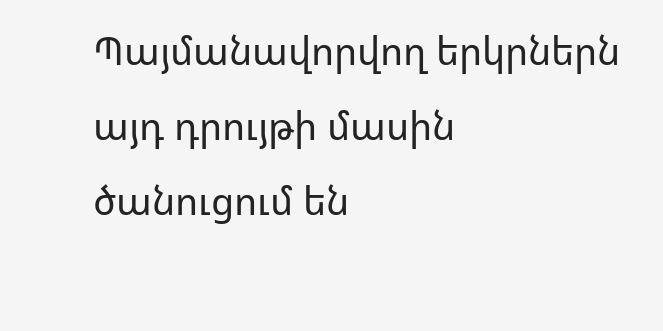Պայմանավորվող երկրներն այդ դրույթի մասին ծանուցում են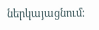ներկայացնում։